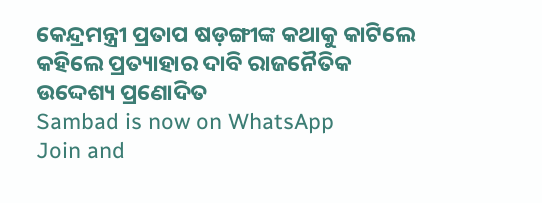କେନ୍ଦ୍ରମନ୍ତ୍ରୀ ପ୍ରତାପ ଷଡ଼ଙ୍ଗୀଙ୍କ କଥାକୁ କାଟିଲେ
କହିଲେ ପ୍ରତ୍ୟାହାର ଦାବି ରାଜନୈତିକ ଉଦ୍ଦେଶ୍ୟ ପ୍ରଣୋଦିତ
Sambad is now on WhatsApp
Join and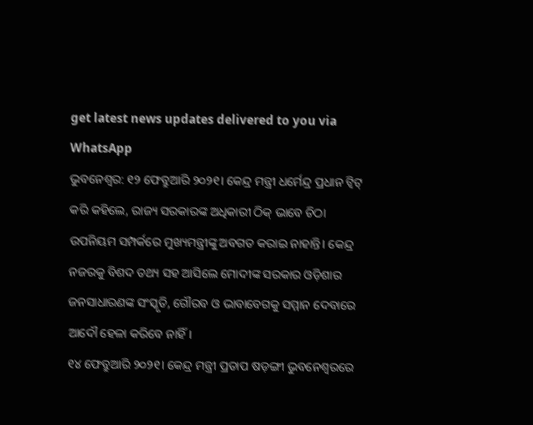get latest news updates delivered to you via WhatsApp
ଭୁବନେଶ୍ବର: ୧୨ ଫେବ୍ରୁଆରି ୨୦୨୧। କେନ୍ଦ୍ର ମନ୍ତ୍ରୀ ଧର୍ମେନ୍ଦ୍ର ପ୍ରଧାନ ଟ୍ବିଟ୍ କରି କହିଲେ, ରାଜ୍ୟ ସରକାରଙ୍କ ଅଧିକାରୀ ଠିକ୍ ଭାବେ ଚିଠା ଉପନିୟମ ସମ୍ପର୍କରେ ମୁଖ୍ୟମନ୍ତ୍ରୀଙ୍କୁ ଅବଗତ କରାଇ ନାହାନ୍ତି। କେନ୍ଦ୍ର ନଜରକୁ ବିଶଦ ତଥ୍ୟ ସହ ଆସିଲେ ମୋଦୀଙ୍କ ସରକାର ଓଡ଼ିଶାର ଜନସାଧାରଣଙ୍କ ସଂସ୍କୃତି, ଗୌରବ ଓ ଭାବାବେଗକୁ ସମ୍ମାନ ଦେବାରେ ଆଦୌ ହେଳା କରିବେ ନାହିଁ।
୧୪ ଫେବ୍ରୁଆରି ୨୦୨୧। କେନ୍ଦ୍ର ମନ୍ତ୍ରୀ ପ୍ରତାପ ଷଡ଼ଙ୍ଗୀ ଭୁବନେଶ୍ବରରେ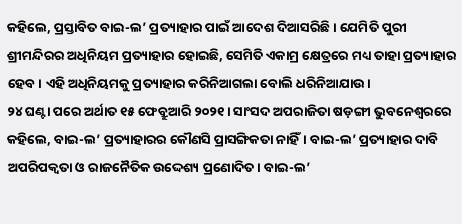କହିଲେ, ପ୍ରସ୍ତାବିତ ବାଇ-ଲ’ ପ୍ରତ୍ୟାହାର ପାଇଁ ଆଦେଶ ଦିଆସରିଛି। ଯେମିତି ପୁରୀ ଶ୍ରୀମନ୍ଦିରର ଅଧିନିୟମ ପ୍ରତ୍ୟାହାର ହୋଇଛି, ସେମିତି ଏକାମ୍ର କ୍ଷେତ୍ରରେ ମଧ୍ୟ ତାହା ପ୍ରତ୍ୟାହାର ହେବ। ଏହି ଅଧିନିୟମକୁ ପ୍ରତ୍ୟାହାର କରିନିଆଗଲା ବୋଲି ଧରିନିଆଯାଉ।
୨୪ ଘଣ୍ଟା ପରେ ଅର୍ଥାତ ୧୫ ଫେବ୍ରୁଆରି ୨୦୨୧। ସାଂସଦ ଅପରାଜିତା ଷଡ଼ଙ୍ଗୀ ଭୁବନେଶ୍ବରରେ କହିଲେ, ବାଇ-ଲ’ ପ୍ରତ୍ୟାହାରର କୌଣସି ପ୍ରାସଙ୍ଗିକତା ନାହିଁ। ବାଇ-ଲ’ ପ୍ରତ୍ୟାହାର ଦାବି ଅପରିପକ୍ବତା ଓ ରାଜନୈତିକ ଉଦ୍ଦେଶ୍ୟ ପ୍ରଣୋଦିତ। ବାଇ-ଲ’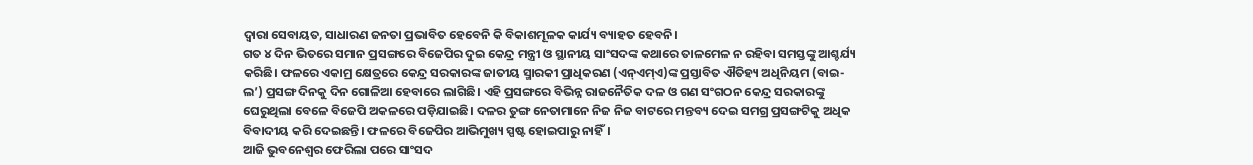ଦ୍ବାରା ସେବାୟତ, ସାଧାରଣ ଜନତା ପ୍ରଭାବିତ ହେବେନି କି ବିକାଶମୂଳକ କାର୍ଯ୍ୟ ବ୍ୟାହତ ହେବନି।
ଗତ ୪ ଦିନ ଭିତରେ ସମାନ ପ୍ରସଙ୍ଗରେ ବିଜେପିର ଦୁଇ କେନ୍ଦ୍ର ମନ୍ତ୍ରୀ ଓ ସ୍ଥାନୀୟ ସାଂସଦଙ୍କ କଥାରେ ତାଳମେଳ ନ ରହିବା ସମସ୍ତଙ୍କୁ ଆଶ୍ଚର୍ଯ୍ୟ କରିଛି। ଫଳରେ ଏକାମ୍ର କ୍ଷେତ୍ରରେ କେନ୍ଦ୍ର ସରକାରଙ୍କ ଜାତୀୟ ସ୍ମାରକୀ ପ୍ରାଧିକରଣ (ଏନ୍ଏମ୍ଏ)ଙ୍କ ପ୍ରସ୍ତାବିତ ଐତିହ୍ୟ ଅଧିନିୟମ (ବାଇ-ଲ’) ପ୍ରସଙ୍ଗ ଦିନକୁ ଦିନ ଗୋଳିଆ ହେବାରେ ଲାଗିଛି। ଏହି ପ୍ରସଙ୍ଗରେ ବିଭିନ୍ନ ରାଜନୈତିକ ଦଳ ଓ ଗଣ ସଂଗଠନ କେନ୍ଦ୍ର ସରକାରଙ୍କୁ ଘେରୁଥିଲା ବେଳେ ବିଜେପି ଅକଳରେ ପଡ଼ିଯାଇଛି। ଦଳର ତୁଙ୍ଗ ନେତାମାନେ ନିଜ ନିଜ ବାଟରେ ମନ୍ତବ୍ୟ ଦେଇ ସମଗ୍ର ପ୍ରସଙ୍ଗଟିକୁ ଅଧିକ ବିବାଦୀୟ କରି ଦେଇଛନ୍ତି। ଫଳରେ ବିଜେପିର ଆଭିମୁଖ୍ୟ ସ୍ପଷ୍ଟ ହୋଇପାରୁ ନାହିଁ।
ଆଜି ଭୁବନେଶ୍ବର ଫେରିଲା ପରେ ସାଂସଦ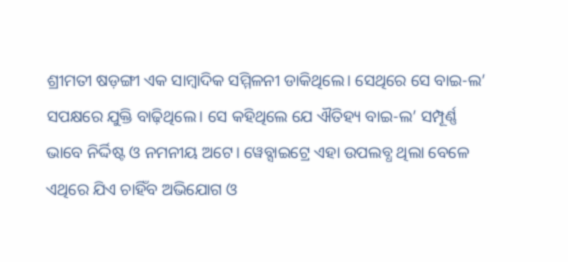ଶ୍ରୀମତୀ ଷଡ଼ଙ୍ଗୀ ଏକ ସାମ୍ବାଦିକ ସମ୍ମିଳନୀ ଡାକିଥିଲେ। ସେଥିରେ ସେ ବାଇ-ଲ’ ସପକ୍ଷରେ ଯୁକ୍ତି ବାଢ଼ିଥିଲେ। ସେ କହିଥିଲେ ଯେ ଐତିହ୍ୟ ବାଇ-ଲ’ ସମ୍ପୂର୍ଣ୍ଣ ଭାବେ ନିର୍ଦ୍ଦିଷ୍ଟ ଓ ନମନୀୟ ଅଟେ। ୱେବ୍ସାଇଟ୍ରେ ଏହା ଉପଲବ୍ଧ ଥିଲା ବେଳେ ଏଥିରେ ଯିଏ ଚାହିଁବ ଅଭିଯୋଗ ଓ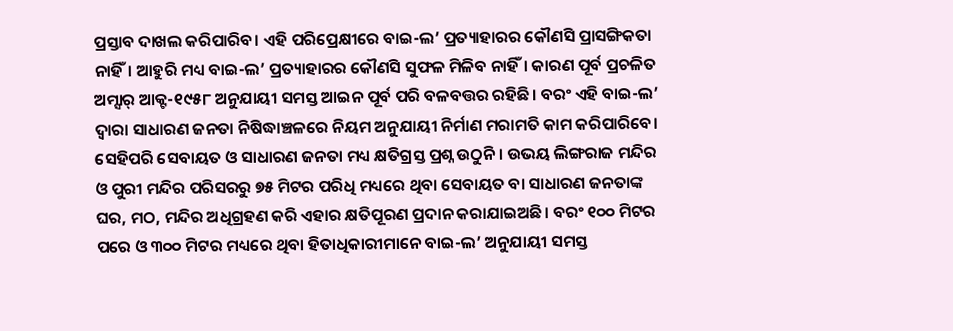ପ୍ରସ୍ତାବ ଦାଖଲ କରିପାରିବ। ଏହି ପରିପ୍ରେକ୍ଷୀରେ ବାଇ-ଲ’ ପ୍ରତ୍ୟାହାରର କୌଣସି ପ୍ରାସଙ୍ଗିକତା ନାହିଁ। ଆହୁରି ମଧ୍ୟ ବାଇ-ଲ’ ପ୍ରତ୍ୟାହାରର କୌଣସି ସୁଫଳ ମିଳିବ ନାହିଁ। କାରଣ ପୂର୍ବ ପ୍ରଚଳିତ ଅମ୍ସାର୍ ଆକ୍ଟ-୧୯୫୮ ଅନୁଯାୟୀ ସମସ୍ତ ଆଇନ ପୂର୍ବ ପରି ବଳବତ୍ତର ରହିଛି। ବରଂ ଏହି ବାଇ-ଲ’ ଦ୍ବାରା ସାଧାରଣ ଜନତା ନିଷିଦ୍ଧାଞ୍ଚଳରେ ନିୟମ ଅନୁଯାୟୀ ନିର୍ମାଣ ମରାମତି କାମ କରିପାରିବେ। ସେହିପରି ସେବାୟତ ଓ ସାଧାରଣ ଜନତା ମଧ୍ୟ କ୍ଷତିଗ୍ରସ୍ତ ପ୍ରଶ୍ନ ଉଠୁନି। ଉଭୟ ଲିଙ୍ଗରାଜ ମନ୍ଦିର ଓ ପୁରୀ ମନ୍ଦିର ପରିସରରୁ ୭୫ ମିଟର ପରିଧି ମଧ୍ୟରେ ଥିବା ସେବାୟତ ବା ସାଧାରଣ ଜନତାଙ୍କ ଘର, ମଠ, ମନ୍ଦିର ଅଧିଗ୍ରହଣ କରି ଏହାର କ୍ଷତିପୂରଣ ପ୍ରଦାନ କରାଯାଇଅଛି। ବରଂ ୧୦୦ ମିଟର ପରେ ଓ ୩୦୦ ମିଟର ମଧ୍ୟରେ ଥିବା ହିତାଧିକାରୀମାନେ ବାଇ-ଲ’ ଅନୁଯାୟୀ ସମସ୍ତ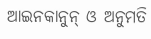ଆଇନକାନୁନ୍ ଓ ଅନୁମତି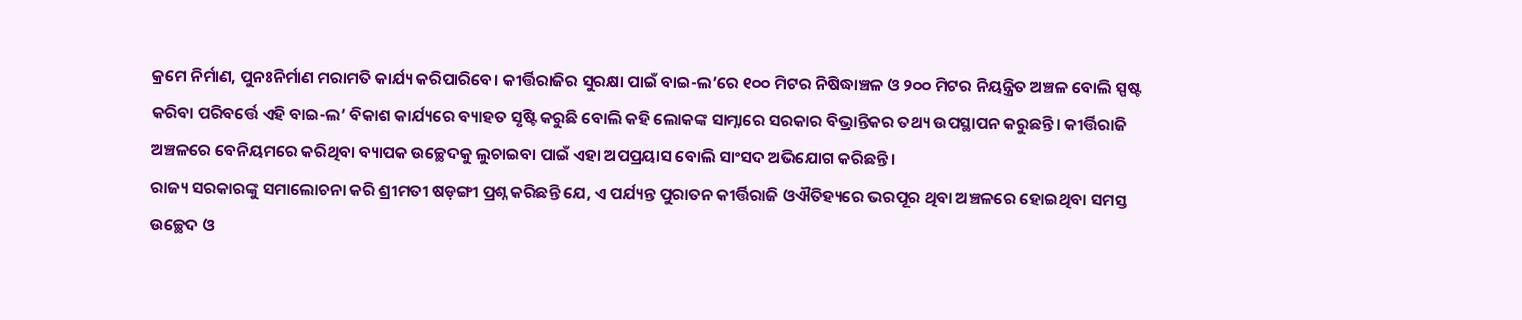କ୍ରମେ ନିର୍ମାଣ, ପୁନଃନିର୍ମାଣ ମରାମତି କାର୍ଯ୍ୟ କରିପାରିବେ। କୀର୍ତ୍ତିରାଜିର ସୁରକ୍ଷା ପାଇଁ ବାଇ-ଲ’ରେ ୧୦୦ ମିଟର ନିଷିଦ୍ଧାଞ୍ଚଳ ଓ ୨୦୦ ମିଟର ନିୟନ୍ତ୍ରିତ ଅଞ୍ଚଳ ବୋଲି ସ୍ପଷ୍ଟ କରିବା ପରିବର୍ତ୍ତେ ଏହି ବାଇ-ଲ’ ବିକାଶ କାର୍ଯ୍ୟରେ ବ୍ୟାହତ ସୃଷ୍ଟି କରୁଛି ବୋଲି କହି ଲୋକଙ୍କ ସାମ୍ନାରେ ସରକାର ବିଭ୍ରାନ୍ତିକର ତଥ୍ୟ ଉପସ୍ଥାପନ କରୁଛନ୍ତି। କୀର୍ତ୍ତିରାଜି ଅଞ୍ଚଳରେ ବେନିୟମରେ କରିଥିବା ବ୍ୟାପକ ଉଚ୍ଛେଦକୁ ଲୁଚାଇବା ପାଇଁ ଏହା ଅପପ୍ରୟାସ ବୋଲି ସାଂସଦ ଅଭିଯୋଗ କରିଛନ୍ତି।
ରାଜ୍ୟ ସରକାରଙ୍କୁ ସମାଲୋଚନା କରି ଶ୍ରୀମତୀ ଷଡ଼ଙ୍ଗୀ ପ୍ରଶ୍ନ କରିଛନ୍ତି ଯେ, ଏ ପର୍ଯ୍ୟନ୍ତ ପୁରାତନ କୀର୍ତ୍ତିରାଜି ଓଐତିହ୍ୟରେ ଭରପୂର ଥିବା ଅଞ୍ଚଳରେ ହୋଇଥିବା ସମସ୍ତ ଉଚ୍ଛେଦ ଓ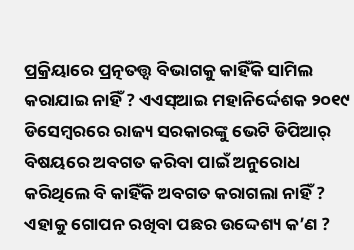ପ୍ରକ୍ରିୟାରେ ପ୍ରତ୍ନତତ୍ତ୍ବ ବିଭାଗକୁ କାହିଁକି ସାମିଲ କରାଯାଇ ନାହିଁ ? ଏଏସ୍ଆଇ ମହାନିର୍ଦ୍ଦେଶକ ୨୦୧୯ ଡିସେମ୍ବରରେ ରାଜ୍ୟ ସରକାରଙ୍କୁ ଭେଟି ଡିପିଆର୍ ବିଷୟରେ ଅବଗତ କରିବା ପାଇଁ ଅନୁରୋଧ କରିଥିଲେ ବି କାହିଁକି ଅବଗତ କରାଗଲା ନାହିଁ ? ଏହାକୁ ଗୋପନ ରଖିବା ପଛର ଉଦ୍ଦେଶ୍ୟ କ’ଣ ?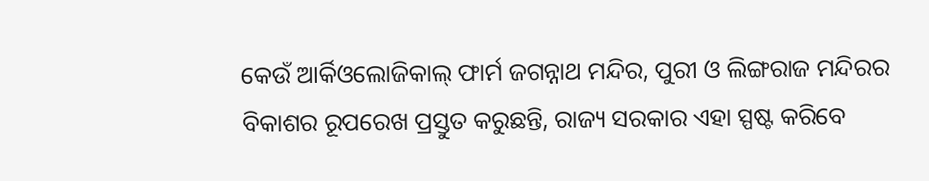କେଉଁ ଆର୍କିଓଲୋଜିକାଲ୍ ଫାର୍ମ ଜଗନ୍ନାଥ ମନ୍ଦିର, ପୁରୀ ଓ ଲିଙ୍ଗରାଜ ମନ୍ଦିରର ବିକାଶର ରୂପରେଖ ପ୍ରସ୍ତୁତ କରୁଛନ୍ତି, ରାଜ୍ୟ ସରକାର ଏହା ସ୍ପଷ୍ଟ କରିବେ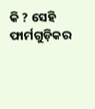କି ? ସେହି ଫାର୍ମଗୁଡ଼ିକର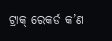ଟ୍ରାକ୍ ରେକର୍ଡ କ’ଣ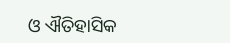ଓ ଐତିହାସିକ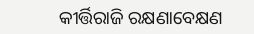କୀର୍ତ୍ତିରାଜି ରକ୍ଷଣାବେକ୍ଷଣ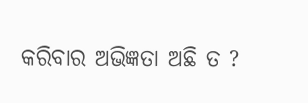କରିବାର ଅଭିଜ୍ଞତା ଅଛି ତ ?